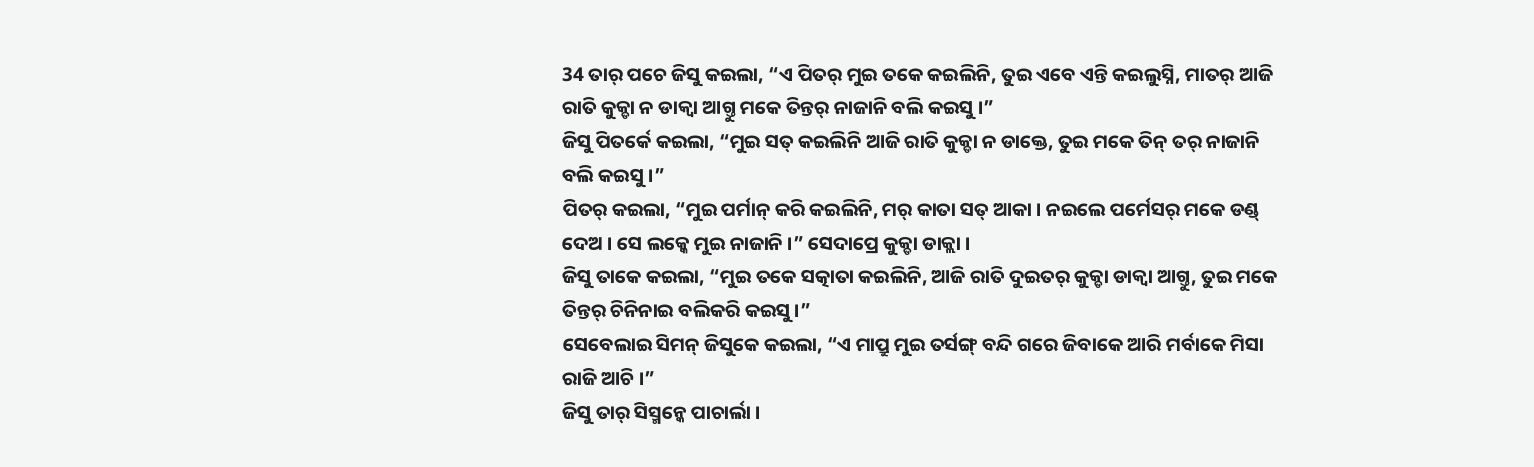34 ତାର୍ ପଚେ ଜିସୁ କଇଲା, “ଏ ପିତର୍ ମୁଇ ତକେ କଇଲିନି, ତୁଇ ଏବେ ଏନ୍ତି କଇଲୁସ୍ନି, ମାତର୍ ଆଜି ରାତି କୁକ୍ଡା ନ ଡାକ୍ବା ଆଗ୍ତୁ ମକେ ତିନ୍ତର୍ ନାଜାନି ବଲି କଇସୁ ।”
ଜିସୁ ପିତର୍କେ କଇଲା, “ମୁଇ ସତ୍ କଇଲିନି ଆଜି ରାତି କୁକ୍ଡା ନ ଡାକ୍ତେ, ତୁଇ ମକେ ତିନ୍ ତର୍ ନାଜାନି ବଲି କଇସୁ ।”
ପିତର୍ କଇଲା, “ମୁଇ ପର୍ମାନ୍ କରି କଇଲିନି, ମର୍ କାତା ସତ୍ ଆକା । ନଇଲେ ପର୍ମେସର୍ ମକେ ଡଣ୍ଡ୍ ଦେଅ । ସେ ଲକ୍କେ ମୁଇ ନାଜାନି ।” ସେଦାପ୍ରେ କୁକ୍ଡା ଡାକ୍ଲା ।
ଜିସୁ ତାକେ କଇଲା, “ମୁଇ ତକେ ସତ୍କାତା କଇଲିନି, ଆଜି ରାତି ଦୁଇତର୍ କୁକ୍ଡା ଡାକ୍ବା ଆଗ୍ତୁ, ତୁଇ ମକେ ତିନ୍ତର୍ ଚିନିନାଇ ବଲିକରି କଇସୁ ।”
ସେବେଲାଇ ସିମନ୍ ଜିସୁକେ କଇଲା, “ଏ ମାପ୍ରୁ ମୁଇ ତର୍ସଙ୍ଗ୍ ବନ୍ଦି ଗରେ ଜିବାକେ ଆରି ମର୍ବାକେ ମିସା ରାଜି ଆଚି ।”
ଜିସୁ ତାର୍ ସିସ୍ମନ୍କେ ପାଚାର୍ଲା ।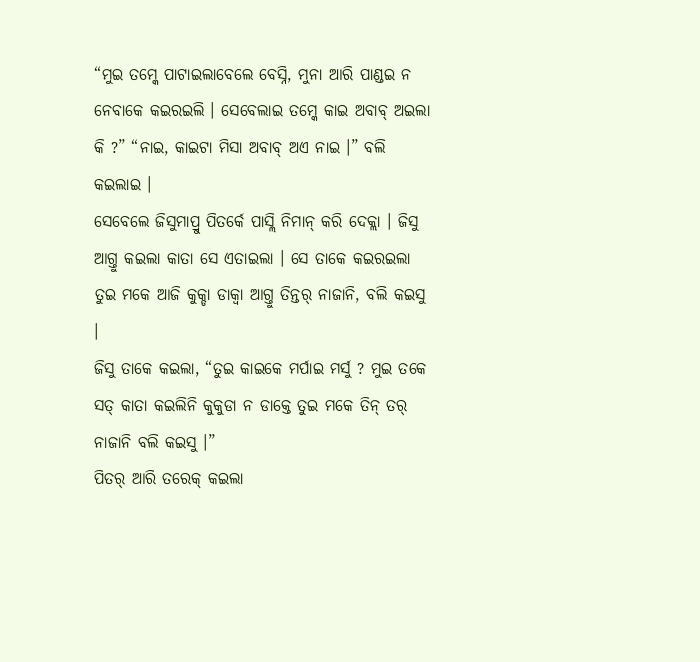“ମୁଇ ତମ୍କେ ପାଟାଇଲାବେଲେ ବେସ୍ନି, ମୁନା ଆରି ପାଣ୍ଡଇ ନ ନେବାକେ କଇରଇଲି । ସେବେଲାଇ ତମ୍କେ କାଇ ଅବାବ୍ ଅଇଲା କି ?” “ନାଇ, କାଇଟା ମିସା ଅବାବ୍ ଅଏ ନାଇ ।” ବଲି କଇଲାଇ ।
ସେବେଲେ ଜିସୁମାପ୍ରୁ ପିତର୍କେ ପାସ୍ଲି ନିମାନ୍ କରି ଦେକ୍ଲା । ଜିସୁ ଆଗ୍ତୁ କଇଲା କାତା ସେ ଏତାଇଲା । ସେ ତାକେ କଇରଇଲା ତୁଇ ମକେ ଆଜି କୁକ୍ଡା ଡାକ୍ବା ଆଗ୍ତୁ ତିନ୍ତର୍ ନାଜାନି, ବଲି କଇସୁ ।
ଜିସୁ ତାକେ କଇଲା, “ତୁଇ କାଇକେ ମର୍ପାଇ ମର୍ସୁ ? ମୁଇ ତକେ ସତ୍ କାତା କଇଲିନି କୁକୁଡା ନ ଡାକ୍ତେ ତୁଇ ମକେ ତିନ୍ ତର୍ ନାଜାନି ବଲି କଇସୁ ।”
ପିତର୍ ଆରି ତରେକ୍ କଇଲା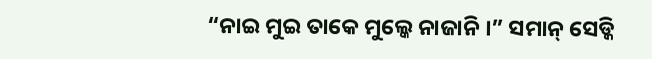“ନାଇ ମୁଇ ତାକେ ମୁଲ୍କେ ନାଜାନି ।” ସମାନ୍ ସେଡ୍କି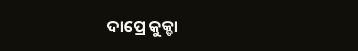ଦାପ୍ରେ କୁକ୍ଡା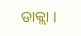ଡାକ୍ଲା ।